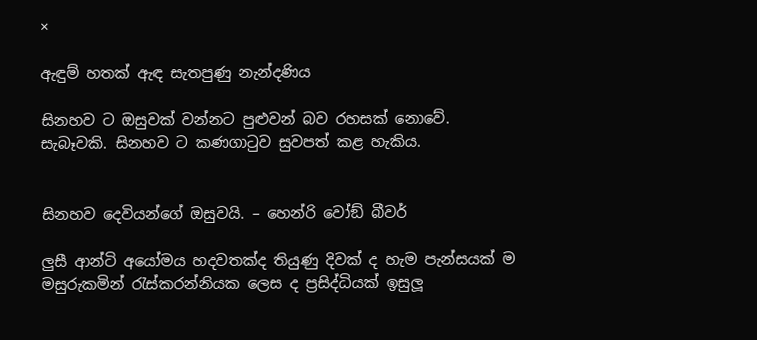×

ඇඳුම් හතක් ඇඳ සැතපුණු නැන්දණිය

සිනහව ට ඔසුවක් වන්නට පුළුවන් බව රහසක් නොවේ. සැබෑවකි. සිනහව ට කණගාටුව සුවපත් කළ හැකිය.


සිනහව දෙවියන්ගේ ඔසුවයි. – හෙන්රි වෝඞ් බීවර්

ලුසී ආන්ටි අයෝමය හදවතක්ද තියුණු දිවක් ද හැම පැන්සයක් ම මසුරුකමින් රැස්කරන්නියක ලෙස ද ප්‍රසිද්ධියක් ඉසුලූ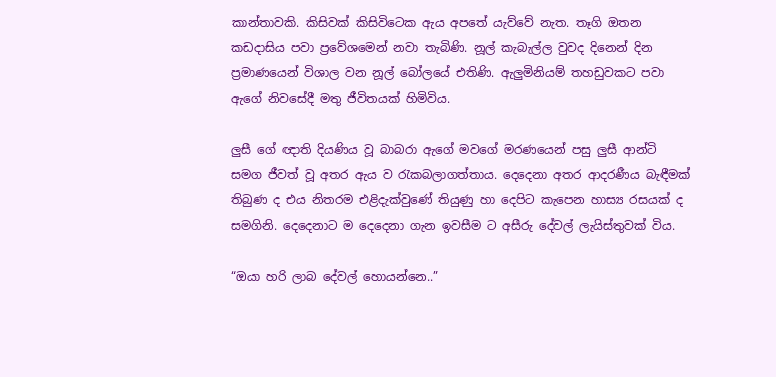කාන්තාවකි. කිසිවක් කිසිවිටෙක ඇය අපතේ යැව්වේ නැත. තෑගි ඔතන කඩදාසිය පවා ප්‍රවේශමෙන් නවා තැබිණි. නූල් කැබැල්ල වුවද දිනෙන් දින ප්‍රමාණයෙන් විශාල වන නූල් බෝලයේ එතිණි. ඇලුමිනියම් තහඩුවකට පවා ඇගේ නිවසේදී මතු ජීවිතයක් හිමිවිය.

ලුසී ගේ ඥාති දියණිය වූ බාබරා ඇගේ මවගේ මරණයෙන් පසු ලුසී ආන්ටි සමග ජීවත් වූ අතර ඇය ව රැකබලාගත්තාය. දෙදෙනා අතර ආදරණීය බැඳීමක් තිබුණ ද එය නිතරම එළිදැක්වුණේ තියුණු හා දෙපිට කැපෙන හාස්‍ය රසයක් ද සමගිනි. දෙදෙනාට ම දෙදෙනා ගැන ඉවසීම ට අසීරු දේවල් ලැයිස්තුවක් විය.

“ඔයා හරි ලාබ දේවල් හොයන්නෙ..”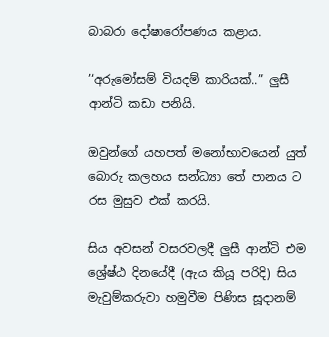බාබරා දෝෂාරෝපණය කළාය.

’‘අරුමෝසම් වියදම් කාරියක්..” ලුසී ආන්ටි කඩා පනියි.

ඔවුන්ගේ යහපත් මනෝභාවයෙන් යුත් බොරු කලහය සන්ධ්‍යා තේ පානය ට රස මුසුව එක් කරයි.

සිය අවසන් වසරවලදී ලුසී ආන්ටි එම ශ්‍රේෂ්ඨ දිනයේදී (ඇය කියූ පරිදි) සිය මැවුම්කරුවා හමුවීම පිණිස සූදානම්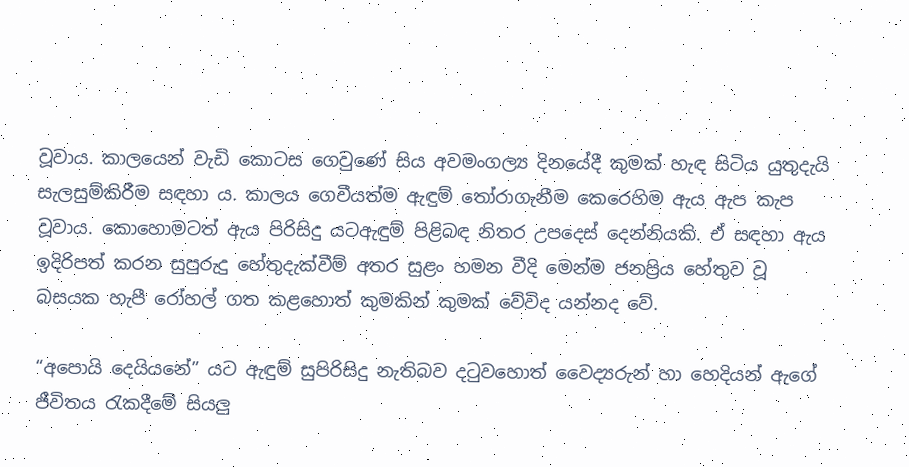වූවාය. කාලයෙන් වැඩි කොටස ගෙවුණේ සිය අවමංගල්‍ය දිනයේදී කුමක් හැඳ සිටිය යුතුදැයි සැලසුම්කිරීම සඳහා ය. කාලය ගෙවීයත්ම ඇඳුම් තෝරාගැනීම කෙරෙහිම ඇය ඇප කැප වූවාය. කොහොමටත් ඇය පිරිසිදු යටඇඳුම් පිළිබඳ නිතර උපදෙස් දෙන්නියකි. ඒ සඳහා ඇය ඉදිරිපත් කරන සුපුරුදු හේතුදැක්වීම් අතර සුළං හමන වීදි මෙන්ම ජනප්‍රිය හේතුව වූ බසයක හැපී රෝහල් ගත කළහොත් කුමකින් කුමක් වේවිද යන්නද වේ.

“අපොයි දෙයියනේ” යට ඇඳුම් සුපිරිසිදු නැතිබව දටුවහොත් වෛද්‍යරුන් හා හෙදියන් ඇගේ ජීවිතය රැකදීමේ සියලු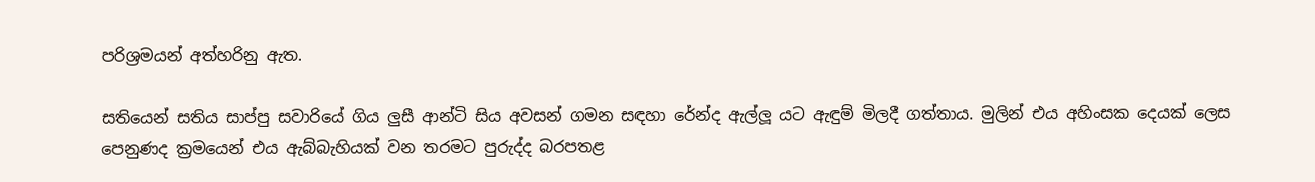පරිශ්‍රමයන් අත්හරිනු ඇත.

සතියෙන් සතිය සාප්පු සවාරියේ ගිය ලුසී ආන්ටි සිය අවසන් ගමන සඳහා රේන්ද ඇල්ලූ යට ඇඳුම් මිලදී ගත්තාය. මුලින් එය අහිංසක දෙයක් ලෙස පෙනුණද ක්‍රමයෙන් එය ඇබ්බැහියක් වන තරමට පුරුද්ද බරපතළ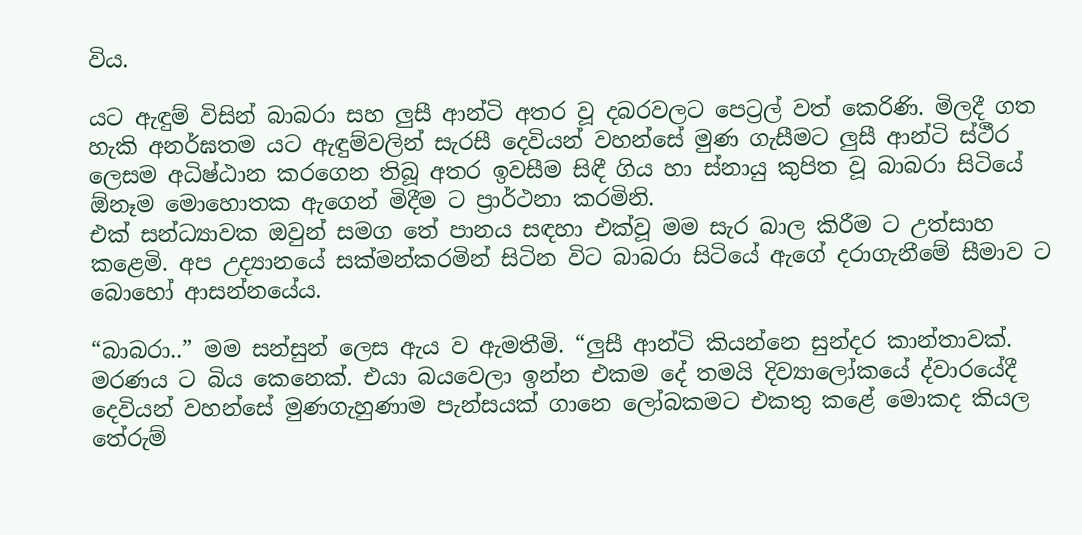විය.

යට ඇඳුම් විසින් බාබරා සහ ලුසී ආන්ටි අතර වූ දබරවලට පෙට්‍රල් වත් කෙරිණි. මිලදී ගත හැකි අනර්ඝතම යට ඇඳුම්වලින් සැරසී දෙවියන් වහන්සේ මුණ ගැසීමට ලුසී ආන්ටි ස්ථීර ලෙසම අධිෂ්ඨාන කරගෙන තිබූ අතර ඉවසීම සිඳී ගිය හා ස්නායු කුපිත වූ බාබරා සිටියේ ඕනෑම මොහොතක ඇගෙන් මිදීම ට ප්‍රාර්ථනා කරමිනි.
එක් සන්ධ්‍යාවක ඔවුන් සමග තේ පානය සඳහා එක්වූ මම සැර බාල කිරීම ට උත්සාහ කළෙමි. අප උද්‍යානයේ සක්මන්කරමින් සිටින විට බාබරා සිටියේ ඇගේ දරාගැනීමේ සීමාව ට බොහෝ ආසන්නයේය.

“බාබරා..” මම සන්සුන් ලෙස ඇය ව ඇමතීමි. “ලුසී ආන්ටි කියන්නෙ සුන්දර කාන්තාවක්. මරණය ට බිය කෙනෙක්. එයා බයවෙලා ඉන්න එකම දේ තමයි දිව්‍යාලෝකයේ ද්වාරයේදී දෙවියන් වහන්සේ මුණගැහුණාම පැන්සයක් ගානෙ ලෝබකමට එකතු කළේ මොකද කියල තේරුම්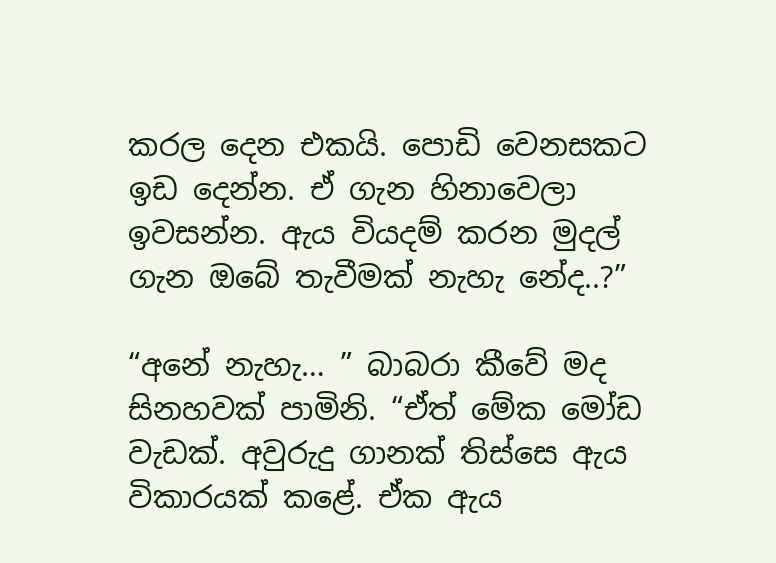කරල දෙන එකයි. පොඩි වෙනසකට ඉඩ දෙන්න. ඒ ගැන හිනාවෙලා ඉවසන්න. ඇය වියදම් කරන මුදල් ගැන ඔබේ තැවීමක් නැහැ නේද..?”

“අනේ නැහැ… ” බාබරා කීවේ මද සිනහවක් පාමිනි. “ඒත් මේක මෝඩ වැඩක්. අවුරුදු ගානක් තිස්සෙ ඇය විකාරයක් කළේ. ඒක ඇය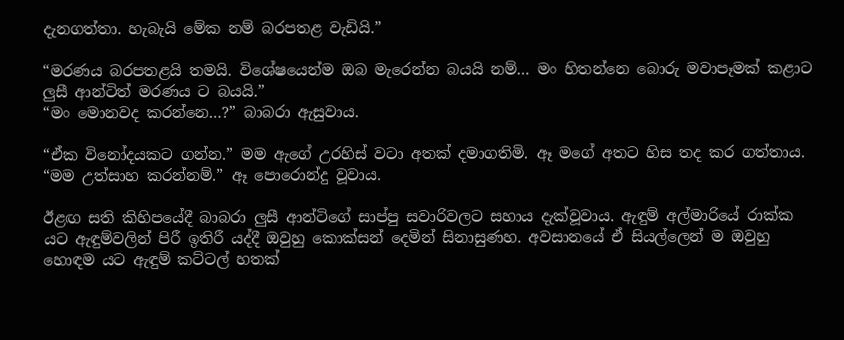දැනගත්තා. හැබැයි මේක නම් බරපතළ වැඩියි.”

“මරණය බරපතළයි තමයි. විශේෂයෙන්ම ඔබ මැරෙන්න බයයි නම්… මං හිතන්නෙ බොරු මවාපෑමක් කළාට ලුසී ආන්ටිත් මරණය ට බයයි.”
“මං මොනවද කරන්නෙ…?” බාබරා ඇසුවාය.

“ඒක විනෝදයකට ගන්න.” මම ඇගේ උරහිස් වටා අතක් දමාගතිමි. ඈ මගේ අතට හිස තද කර ගත්තාය. “මම උත්සාහ කරන්නම්.” ඈ පොරොන්දු වූවාය.

ඊළඟ සති කිහිපයේදී බාබරා ලුසී ආන්ටිගේ සාප්පු සවාරිවලට සහාය දැක්වූවාය. ඇඳුම් අල්මාරියේ රාක්ක යට ඇඳුම්වලින් පිරී ඉතිරී යද්දී ඔවුහු කොක්සන් දෙමින් සිනාසුණහ. අවසානයේ ඒ සියල්ලෙන් ම ඔවුහු හොඳම යට ඇඳුම් කට්ටල් හතක්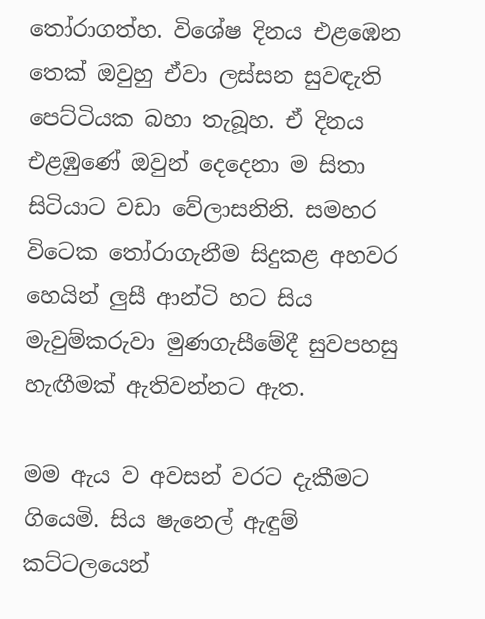තෝරාගත්හ. විශේෂ දිනය එළඹෙන තෙක් ඔවුහු ඒවා ලස්සන සුවඳැති පෙට්ටියක බහා තැබූහ. ඒ දිනය එළඹුණේ ඔවුන් දෙදෙනා ම සිතා සිටියාට වඩා වේලාසනිනි. සමහර විටෙක තෝරාගැනීම සිදුකළ අහවර හෙයින් ලුසී ආන්ටි හට සිය මැවුම්කරුවා මුණගැසීමේදී සුවපහසු හැඟීමක් ඇතිවන්නට ඇත.

මම ඇය ව අවසන් වරට දැකීමට ගියෙමි. සිය ෂැනෙල් ඇඳුම් කට්ටලයෙන්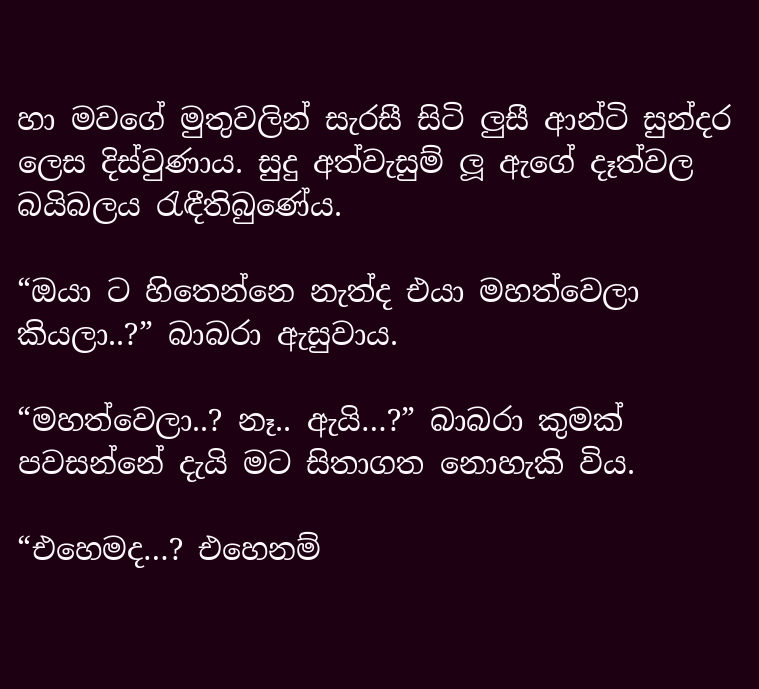හා මවගේ මුතුවලින් සැරසී සිටි ලුසී ආන්ටි සුන්දර ලෙස දිස්වුණාය. සුදු අත්වැසුම් ලූ ඇගේ දෑත්වල බයිබලය රැඳීතිබුණේය.

“ඔයා ට හිතෙන්නෙ නැත්ද එයා මහත්වෙලා කියලා..?” බාබරා ඇසුවාය.

“මහත්වෙලා..? නෑ.. ඇයි…?” බාබරා කුමක් පවසන්නේ දැයි මට සිතාගත නොහැකි විය.

“එහෙමද…? එහෙනම්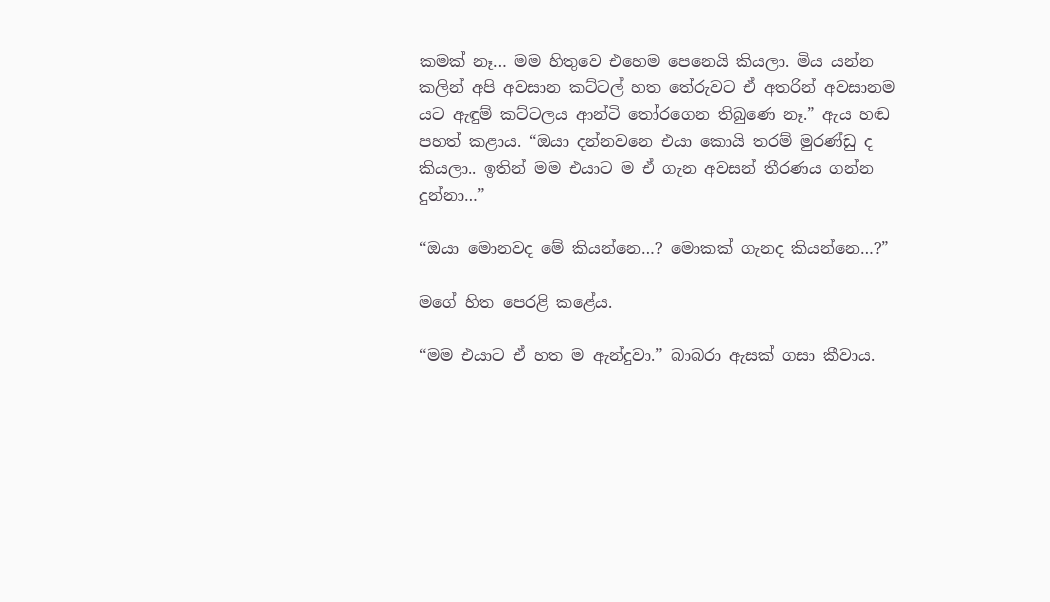කමක් නෑ… මම හිතුවෙ එහෙම පෙනෙයි කියලා. මිය යන්න කලින් අපි අවසාන කට්ටල් හත තේරුවට ඒ අතරින් අවසානම යට ඇඳුම් කට්ටලය ආන්ටි තෝරගෙන තිබුණෙ නෑ.” ඇය හඬ පහත් කළාය. “ඔයා දන්නවනෙ එයා කොයි තරම් මුරණ්ඩු ද කියලා.. ඉතින් මම එයාට ම ඒ ගැන අවසන් තීරණය ගන්න දුන්නා…”

“ඔයා මොනවද මේ කියන්නෙ…? මොකක් ගැනද කියන්නෙ…?”

මගේ හිත පෙරළි කළේය.

“මම එයාට ඒ හත ම ඇන්දුවා.” බාබරා ඇසක් ගසා කීවාය.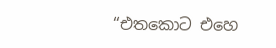“එතකොට එහෙ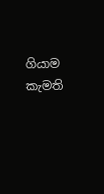ගියාම කැමති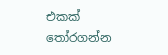එකක් තෝරගන්න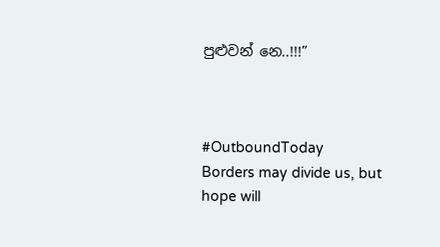පුළුවන් නෙ..!!!”



#OutboundToday
Borders may divide us, but hope will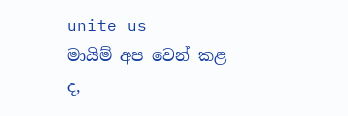unite us
මායිම් අප වෙන් කළ ද,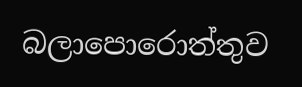බලාපොරොත්තුව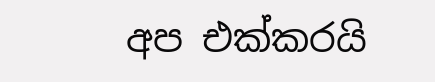අප එක්කරයි